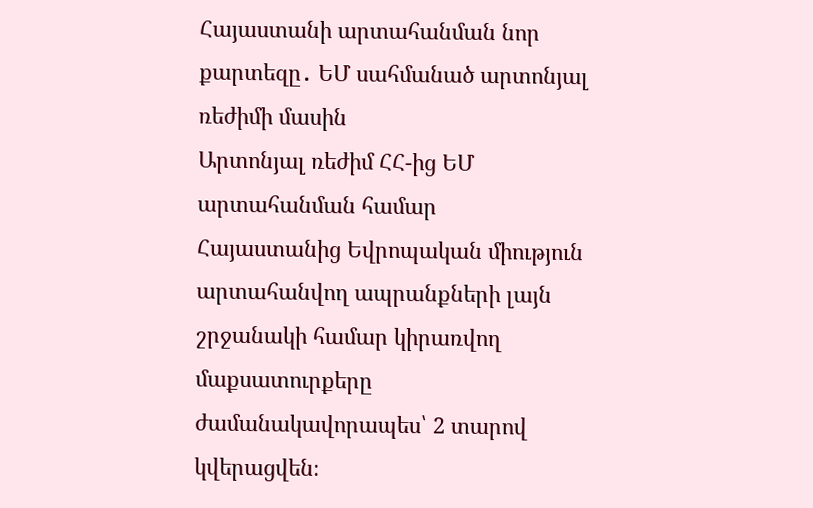Հայաստանի արտահանման նոր քարտեզը․ ԵՄ սահմանած արտոնյալ ռեժիմի մասին
Արտոնյալ ռեժիմ ՀՀ-ից ԵՄ արտահանման համար
Հայաստանից Եվրոպական միություն արտահանվող ապրանքների լայն շրջանակի համար կիրառվող մաքսատուրքերը ժամանակավորապես՝ 2 տարով կվերացվեն։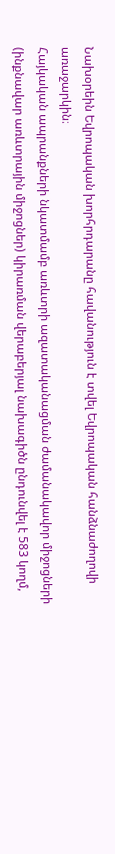Նախօրեին Եվրոպական խորհրդարանը հավանություն է տվել Եվրոպական հանձնաժողովի առաջարկին։
Հայկական ապրանքների նկատմամբ առևտրի ազատականացման ժամանակավոր միջոցների (ինքնավար առևտրային միջոցներ) կիրառման վերաբերյալ նախագիծն ընդունվել է 583 կողմ,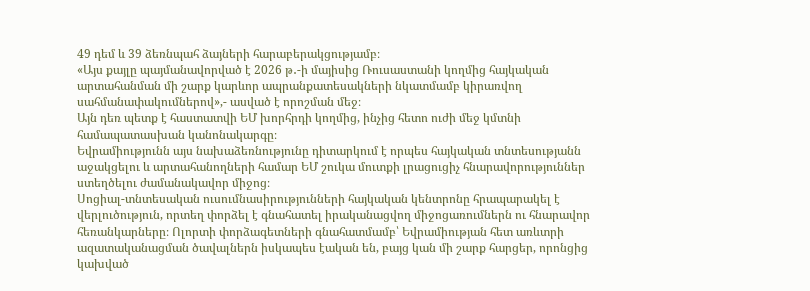49 դեմ և 39 ձեռնպահ ձայների հարաբերակցությամբ։
«Այս քայլը պայմանավորված է 2026 թ․-ի մայիսից Ռուսաստանի կողմից հայկական արտահանման մի շարք կարևոր ապրանքատեսակների նկատմամբ կիրառվող սահմանափակումներով»,- ասված է որոշման մեջ։
Այն դեռ պետք է հաստատվի ԵՄ խորհրդի կողմից, ինչից հետո ուժի մեջ կմտնի համապատասխան կանոնակարգը։
Եվրամիությունն այս նախաձեռնությունը դիտարկում է որպես հայկական տնտեսությանն աջակցելու և արտահանողների համար ԵՄ շուկա մուտքի լրացուցիչ հնարավորություններ ստեղծելու ժամանակավոր միջոց։
Սոցիալ-տնտեսական ուսումնասիրությունների հայկական կենտրոնը հրապարակել է վերլուծություն, որտեղ փորձել է գնահատել իրականացվող միջոցառումներն ու հնարավոր հեռանկարները։ Ոլորտի փորձագետների գնահատմամբ՝ Եվրամիության հետ առևտրի ազատականացման ծավալներն իսկապես էական են, բայց կան մի շարք հարցեր, որոնցից կախված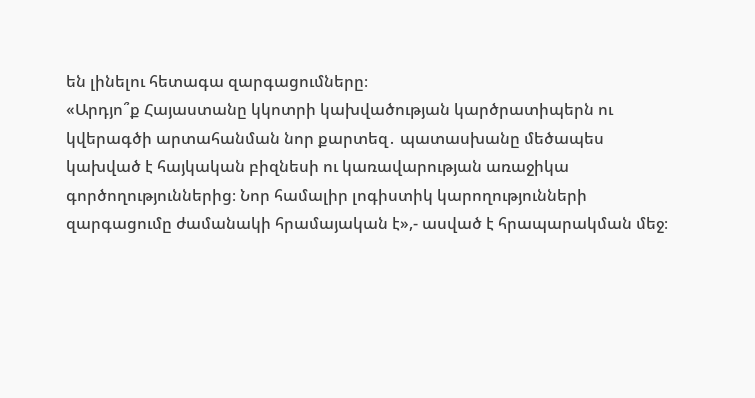են լինելու հետագա զարգացումները։
«Արդյո՞ք Հայաստանը կկոտրի կախվածության կարծրատիպերն ու կվերագծի արտահանման նոր քարտեզ․ պատասխանը մեծապես կախված է հայկական բիզնեսի ու կառավարության առաջիկա գործողություններից։ Նոր համալիր լոգիստիկ կարողությունների զարգացումը ժամանակի հրամայական է»,- ասված է հրապարակման մեջ։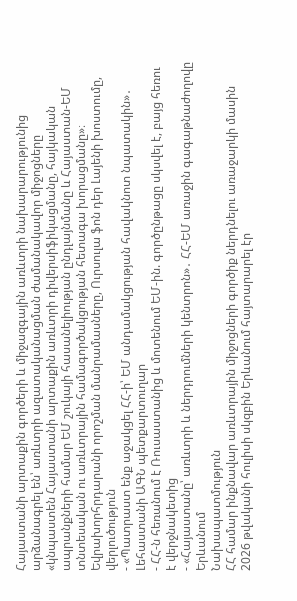Հայաստանի արտաքին գործերի և միջազգային առևտրի նախարարությունից արձանագրել են՝ առևտրի ազատականացման ժամանակավոր միջոցները «կնպաստեն Հայաստանի արտաքին առևտրի դիվերսիֆիկացմանը, հայկական ապրանքների համար ԵՄ շուկայի հասանելիության ընդլայնմանը և Հայաստան-ԵՄ տնտեսական ու առևտրային համագործակցության հետագա խորացմանը»։
Եվրախորհրդարանի որոշման մանրամասները, Ուրսուլա ֆոն դեր Լայենի խոստումը, վերլուծություն
- «Պատրաստ ենք աջակցել ՀՀ-ի՝ ԵՄ անդամակցության հավակնոտ նպատակին»․ Լեհաստանի ԱԳՆ պետքարտուղար
- ՀՀ-ն հեռանում է Ռուսաստանից և մոտենում ԵՄ-ին. գործընթացը սկսվել է, բայց հեռու է վերջնակետից
- «Հայաստանը՝ առևտրի և ներդրումների կենտրոն»․ ՀՀ-ԵՄ առաջին գագաթնաժողովը Երևանում
Նախապատմություն
ՀՀ համար ինքնավար առևտրային միջոցների գործիք ներդնելու առաջարկի մասին 2026 թվականի հուլիսի սկզբին Երևանում հայտարարել էր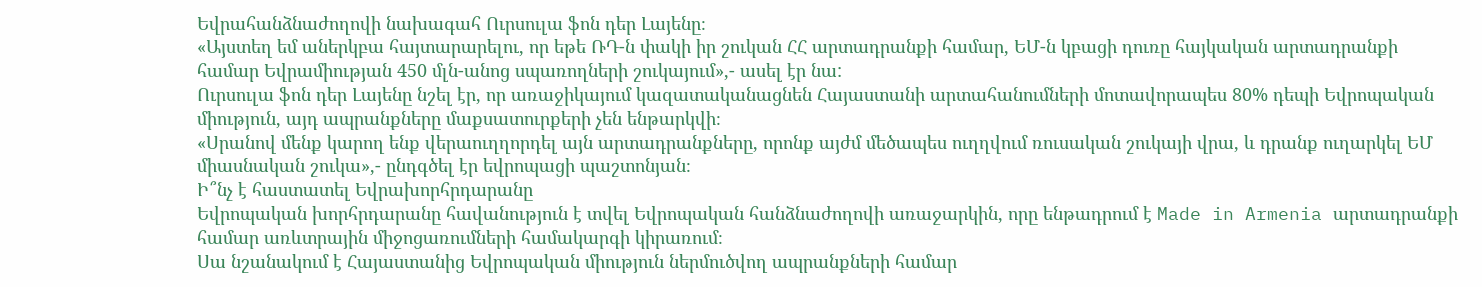Եվրահանձնաժողովի նախագահ Ուրսուլա ֆոն դեր Լայենը։
«Այստեղ եմ աներկբա հայտարարելու, որ եթե ՌԴ-ն փակի իր շուկան ՀՀ արտադրանքի համար, ԵՄ-ն կբացի դուռը հայկական արտադրանքի համար Եվրամիության 450 մլն-անոց սպառողների շուկայում»,- ասել էր նա:
Ուրսուլա ֆոն դեր Լայենը նշել էր, որ առաջիկայում կազատականացնեն Հայաստանի արտահանումների մոտավորապես 80% դեպի Եվրոպական միություն, այդ ապրանքները մաքսատուրքերի չեն ենթարկվի։
«Սրանով մենք կարող ենք վերաուղղորդել այն արտադրանքները, որոնք այժմ մեծապես ուղղվում ռուսական շուկայի վրա, և դրանք ուղարկել ԵՄ միասնական շուկա»,- ընդգծել էր եվրոպացի պաշտոնյան։
Ի՞նչ է հաստատել Եվրախորհրդարանը
Եվրոպական խորհրդարանը հավանություն է տվել Եվրոպական հանձնաժողովի առաջարկին, որը ենթադրում է Made in Armenia արտադրանքի համար առևտրային միջոցառումների համակարգի կիրառում։
Սա նշանակում է Հայաստանից Եվրոպական միություն ներմուծվող ապրանքների համար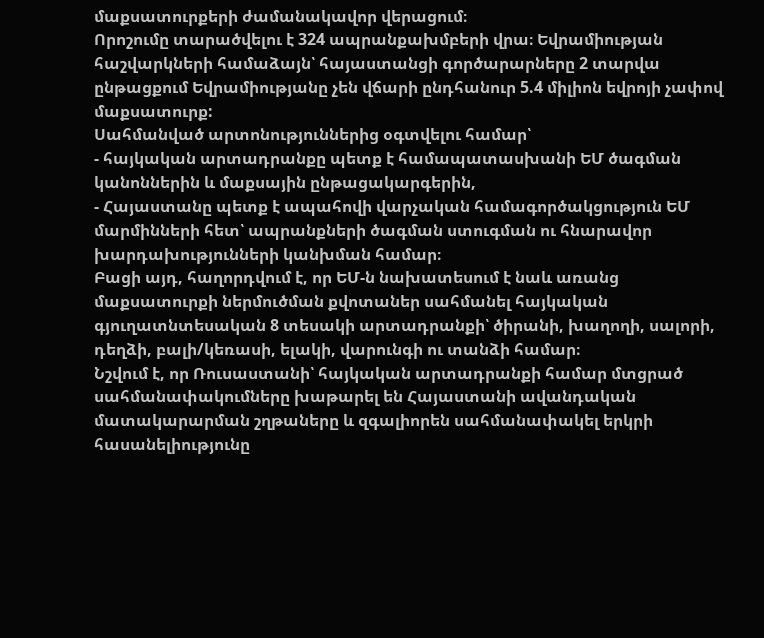մաքսատուրքերի ժամանակավոր վերացում։
Որոշումը տարածվելու է 324 ապրանքախմբերի վրա։ Եվրամիության հաշվարկների համաձայն՝ հայաստանցի գործարարները 2 տարվա ընթացքում Եվրամիությանը չեն վճարի ընդհանուր 5.4 միլիոն եվրոյի չափով մաքսատուրք:
Սահմանված արտոնություններից օգտվելու համար՝
- հայկական արտադրանքը պետք է համապատասխանի ԵՄ ծագման կանոններին և մաքսային ընթացակարգերին,
- Հայաստանը պետք է ապահովի վարչական համագործակցություն ԵՄ մարմինների հետ՝ ապրանքների ծագման ստուգման ու հնարավոր խարդախությունների կանխման համար։
Բացի այդ, հաղորդվում է, որ ԵՄ-ն նախատեսում է նաև առանց մաքսատուրքի ներմուծման քվոտաներ սահմանել հայկական գյուղատնտեսական 8 տեսակի արտադրանքի՝ ծիրանի, խաղողի, սալորի, դեղձի, բալի/կեռասի, ելակի, վարունգի ու տանձի համար։
Նշվում է, որ Ռուսաստանի՝ հայկական արտադրանքի համար մտցրած սահմանափակումները խաթարել են Հայաստանի ավանդական մատակարարման շղթաները և զգալիորեն սահմանափակել երկրի հասանելիությունը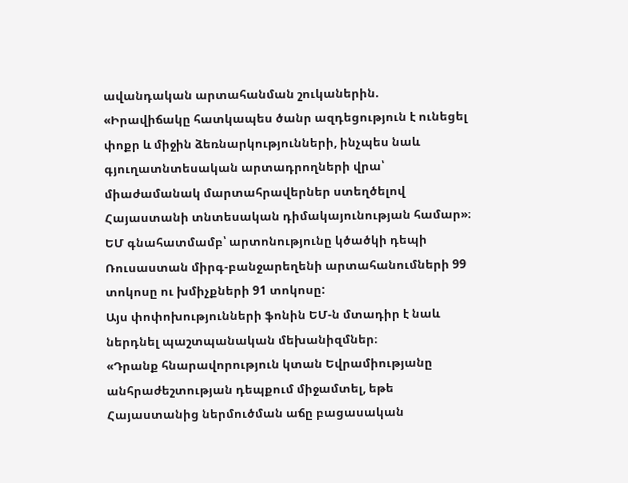ավանդական արտահանման շուկաներին.
«Իրավիճակը հատկապես ծանր ազդեցություն է ունեցել փոքր և միջին ձեռնարկությունների, ինչպես նաև գյուղատնտեսական արտադրողների վրա՝ միաժամանակ մարտահրավերներ ստեղծելով Հայաստանի տնտեսական դիմակայունության համար»։
ԵՄ գնահատմամբ՝ արտոնությունը կծածկի դեպի Ռուսաստան միրգ-բանջարեղենի արտահանումների 99 տոկոսը ու խմիչքների 91 տոկոսը:
Այս փոփոխությունների ֆոնին ԵՄ-ն մտադիր է նաև ներդնել պաշտպանական մեխանիզմներ։
«Դրանք հնարավորություն կտան Եվրամիությանը անհրաժեշտության դեպքում միջամտել, եթե Հայաստանից ներմուծման աճը բացասական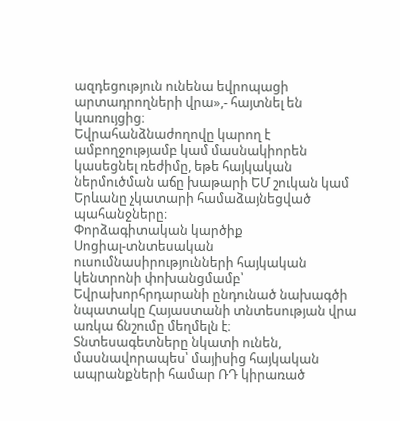ազդեցություն ունենա եվրոպացի արտադրողների վրա»,- հայտնել են կառույցից։
Եվրահանձնաժողովը կարող է ամբողջությամբ կամ մասնակիորեն կասեցնել ռեժիմը, եթե հայկական ներմուծման աճը խաթարի ԵՄ շուկան կամ Երևանը չկատարի համաձայնեցված պահանջները։
Փորձագիտական կարծիք
Սոցիալ-տնտեսական ուսումնասիրությունների հայկական կենտրոնի փոխանցմամբ՝ Եվրախորհրդարանի ընդունած նախագծի նպատակը Հայաստանի տնտեսության վրա առկա ճնշումը մեղմելն է։
Տնտեսագետները նկատի ունեն, մասնավորապես՝ մայիսից հայկական ապրանքների համար ՌԴ կիրառած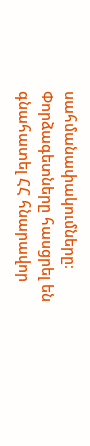սահմանափակումները։ Փորձագետները հասցրել են գնահատել ՀՀ հնարավոր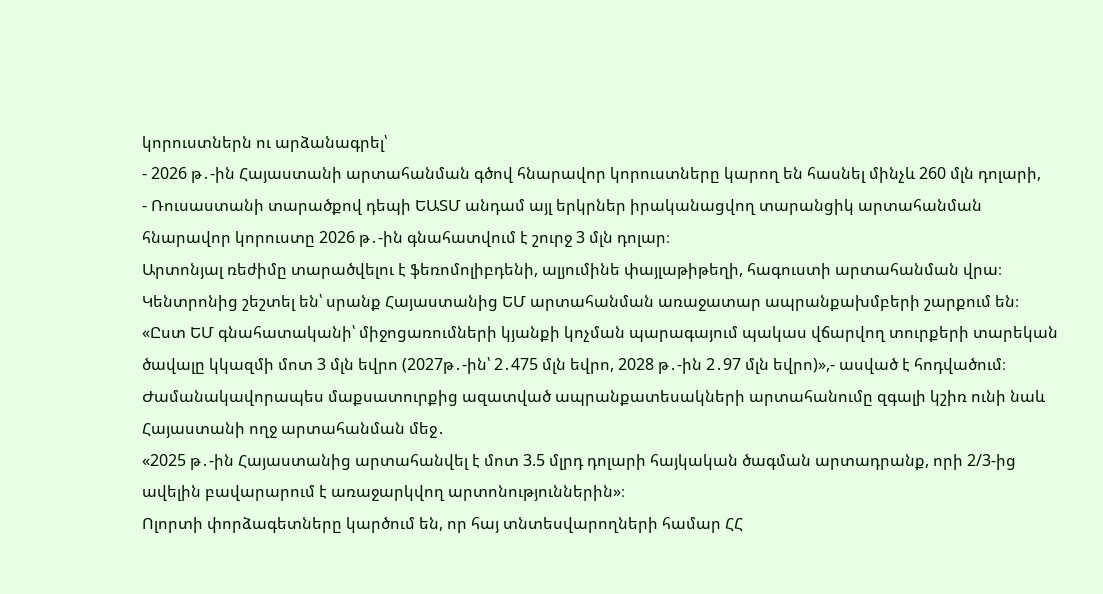կորուստներն ու արձանագրել՝
- 2026 թ․-ին Հայաստանի արտահանման գծով հնարավոր կորուստները կարող են հասնել մինչև 260 մլն դոլարի,
- Ռուսաստանի տարածքով դեպի ԵԱՏՄ անդամ այլ երկրներ իրականացվող տարանցիկ արտահանման հնարավոր կորուստը 2026 թ․-ին գնահատվում է շուրջ 3 մլն դոլար։
Արտոնյալ ռեժիմը տարածվելու է ֆեռոմոլիբդենի, ալյումինե փայլաթիթեղի, հագուստի արտահանման վրա։ Կենտրոնից շեշտել են՝ սրանք Հայաստանից ԵՄ արտահանման առաջատար ապրանքախմբերի շարքում են։
«Ըստ ԵՄ գնահատականի՝ միջոցառումների կյանքի կոչման պարագայում պակաս վճարվող տուրքերի տարեկան ծավալը կկազմի մոտ 3 մլն եվրո (2027թ․-ին՝ 2․475 մլն եվրո, 2028 թ․-ին 2․97 մլն եվրո)»,- ասված է հոդվածում։
Ժամանակավորապես մաքսատուրքից ազատված ապրանքատեսակների արտահանումը զգալի կշիռ ունի նաև Հայաստանի ողջ արտահանման մեջ․
«2025 թ․-ին Հայաստանից արտահանվել է մոտ 3.5 մլրդ դոլարի հայկական ծագման արտադրանք, որի 2/3-ից ավելին բավարարում է առաջարկվող արտոնություններին»։
Ոլորտի փորձագետները կարծում են, որ հայ տնտեսվարողների համար ՀՀ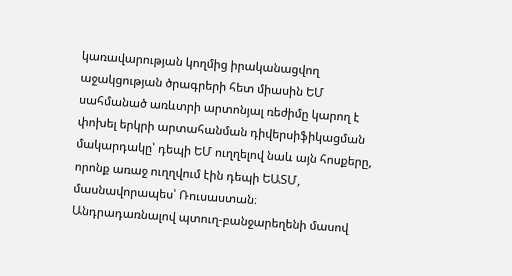կառավարության կողմից իրականացվող աջակցության ծրագրերի հետ միասին ԵՄ սահմանած առևտրի արտոնյալ ռեժիմը կարող է փոխել երկրի արտահանման դիվերսիֆիկացման մակարդակը՝ դեպի ԵՄ ուղղելով նաև այն հոսքերը, որոնք առաջ ուղղվում էին դեպի ԵԱՏՄ, մասնավորապես՝ Ռուսաստան։
Անդրադառնալով պտուղ-բանջարեղենի մասով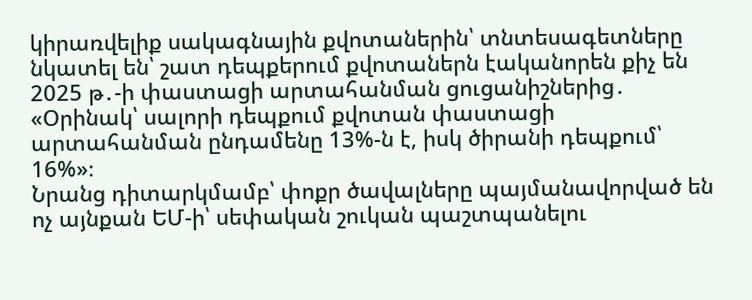կիրառվելիք սակագնային քվոտաներին՝ տնտեսագետները նկատել են՝ շատ դեպքերում քվոտաներն էականորեն քիչ են 2025 թ․-ի փաստացի արտահանման ցուցանիշներից․
«Օրինակ՝ սալորի դեպքում քվոտան փաստացի արտահանման ընդամենը 13%-ն է, իսկ ծիրանի դեպքում՝ 16%»։
Նրանց դիտարկմամբ՝ փոքր ծավալները պայմանավորված են ոչ այնքան ԵՄ-ի՝ սեփական շուկան պաշտպանելու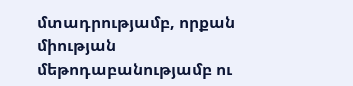մտադրությամբ, որքան միության մեթոդաբանությամբ ու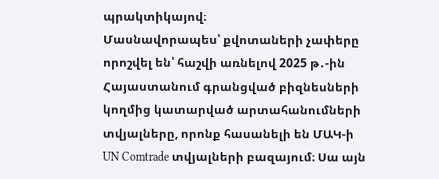պրակտիկայով։
Մասնավորապես՝ քվոտաների չափերը որոշվել են՝ հաշվի առնելով 2025 թ․-ին Հայաստանում գրանցված բիզնեսների կողմից կատարված արտահանումների տվյալները, որոնք հասանելի են ՄԱԿ-ի UN Comtrade տվյալների բազայում։ Սա այն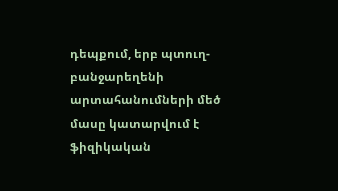դեպքում, երբ պտուղ-բանջարեղենի արտահանումների մեծ մասը կատարվում է ֆիզիկական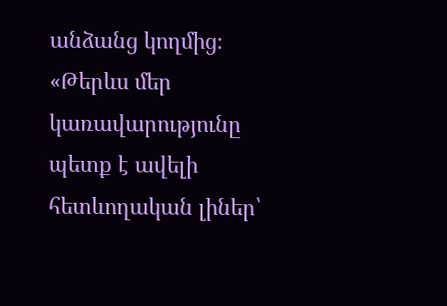անձանց կողմից։
«Թերևս մեր կառավարությունը պետք է ավելի հետևողական լիներ՝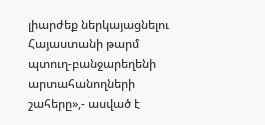լիարժեք ներկայացնելու Հայաստանի թարմ պտուղ-բանջարեղենի արտահանողների շահերը»,- ասված է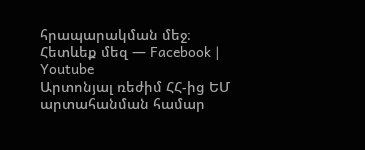հրապարակման մեջ։
Հետևեք մեզ — Facebook | Youtube
Արտոնյալ ռեժիմ ՀՀ-ից ԵՄ արտահանման համար